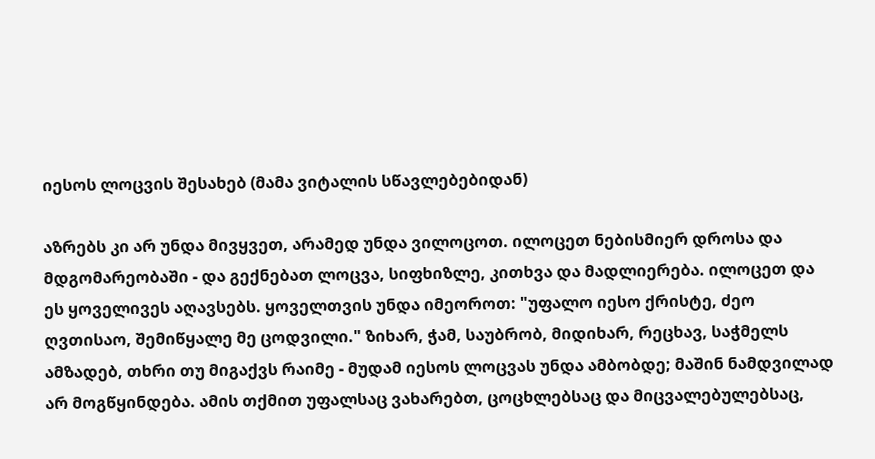იესოს ლოცვის შესახებ (მამა ვიტალის სწავლებებიდან)

აზრებს კი არ უნდა მივყვეთ, არამედ უნდა ვილოცოთ. ილოცეთ ნებისმიერ დროსა და მდგომარეობაში - და გექნებათ ლოცვა, სიფხიზლე, კითხვა და მადლიერება. ილოცეთ და ეს ყოველივეს აღავსებს. ყოველთვის უნდა იმეოროთ: "უფალო იესო ქრისტე, ძეო ღვთისაო, შემიწყალე მე ცოდვილი." ზიხარ, ჭამ, საუბრობ, მიდიხარ, რეცხავ, საჭმელს ამზადებ, თხრი თუ მიგაქვს რაიმე - მუდამ იესოს ლოცვას უნდა ამბობდე; მაშინ ნამდვილად არ მოგწყინდება. ამის თქმით უფალსაც ვახარებთ, ცოცხლებსაც და მიცვალებულებსაც,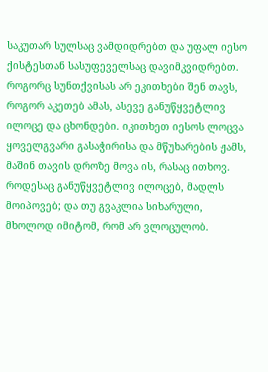საკუთარ სულსაც ვამდიდრებთ და უფალ იესო ქისტესთან სასუფეველსაც დავიმკვიდრებთ. როგორც სუნთქვისას არ ეკითხები შენ თავს, როგორ აკეთებ ამას, ასევე განუწყვეტლივ ილოცე და ცხონდები. იკითხეთ იესოს ლოცვა ყოველგვარი გასაჭირისა და მწუხარების ჟამს, მაშინ თავის დროზე მოვა ის, რასაც ითხოვ. როდესაც განუწყვეტლივ ილოცებ, მადლს მოიპოვებ; და თუ გვაკლია სიხარული, მხოლოდ იმიტომ, რომ არ ვლოცულობ.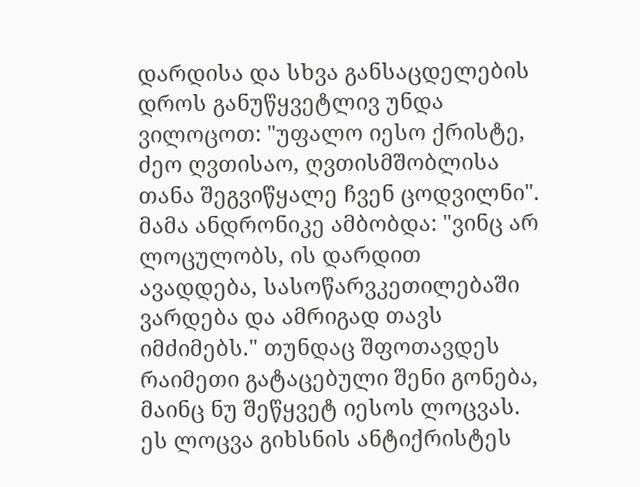დარდისა და სხვა განსაცდელების დროს განუწყვეტლივ უნდა ვილოცოთ: "უფალო იესო ქრისტე, ძეო ღვთისაო, ღვთისმშობლისა თანა შეგვიწყალე ჩვენ ცოდვილნი". მამა ანდრონიკე ამბობდა: "ვინც არ ლოცულობს, ის დარდით ავადდება, სასოწარვკეთილებაში ვარდება და ამრიგად თავს იმძიმებს." თუნდაც შფოთავდეს რაიმეთი გატაცებული შენი გონება, მაინც ნუ შეწყვეტ იესოს ლოცვას. ეს ლოცვა გიხსნის ანტიქრისტეს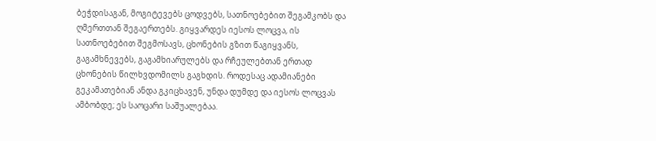ბეჭდისაგან, მოგიტევებს ცოდვებს, სათნოებებით შეგამკობს და ღმერთთან შეგაერთებს. გიყვარდეს იესოს ლოცვა, ის სათნოებებით შეგმოსავს, ცხონების გზით წაგიყვანს, გაგამხნევებს, გაგამხიარულებს და რჩეულებთან ერთად ცხონების წილხვდომილს გაგხდის. როდესაც ადამიანები გეკამათებიან ანდა გკიცხავენ, უნდა დუმდე და იესოს ლოცვას ამბობდე; ეს საოცარი საშუალებაა.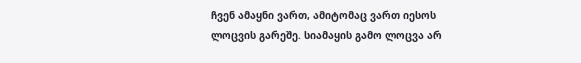ჩვენ ამაყნი ვართ, ამიტომაც ვართ იესოს ლოცვის გარეშე. სიამაყის გამო ლოცვა არ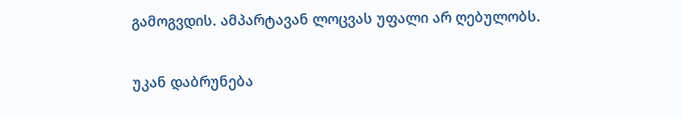გამოგვდის. ამპარტავან ლოცვას უფალი არ ღებულობს.

უკან დაბრუნება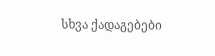სხვა ქადაგებები